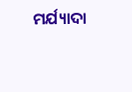ମର୍ଯ୍ୟାଦା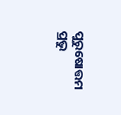ପୁରୁଷୋତ୍ତମ ପ୍ରଭୁ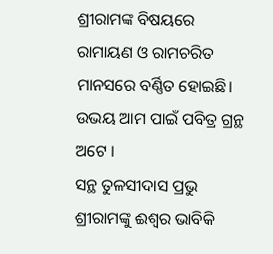ଶ୍ରୀରାମଙ୍କ ବିଷୟରେ ରାମାୟଣ ଓ ରାମଚରିତ ମାନସରେ ବର୍ଣ୍ଣିତ ହୋଇଛି। ଉଭୟ ଆମ ପାଇଁ ପବିତ୍ର ଗ୍ରନ୍ଥ ଅଟେ ।
ସନ୍ଥ ତୁଳସୀଦାସ ପ୍ରଭୁ ଶ୍ରୀରାମଙ୍କୁ ଈଶ୍ୱର ଭାବିକି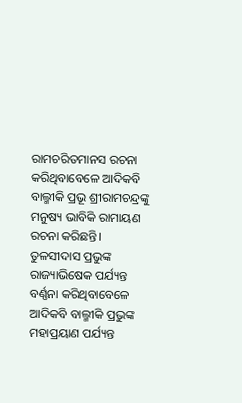ରାମଚରିତମାନସ ରଚନା କରିଥିବାବେଳେ ଆଦିକବି ବାଲ୍ମୀକି ପ୍ରଭୂ ଶ୍ରୀରାମଚନ୍ଦ୍ରଙ୍କୁ ମନୁଷ୍ୟ ଭାବିକି ରାମାୟଣ ରଚନା କରିଛନ୍ତି। ତୁଳସୀଦାସ ପ୍ରଭୁଙ୍କ ରାଜ୍ୟାଭିଷେକ ପର୍ଯ୍ୟନ୍ତ ବର୍ଣ୍ଣନା କରିଥିବାବେଳେ ଆଦିକବି ବାଲ୍ମୀକି ପ୍ରଭୁଙ୍କ ମହାପ୍ରୟାଣ ପର୍ଯ୍ୟନ୍ତ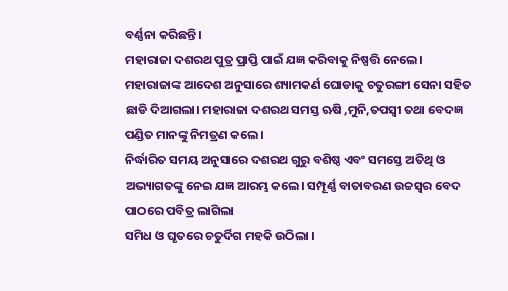ବର୍ଣ୍ଣନା କରିଛନ୍ତି ।
ମହାରାଜା ଦଶରଥ ପୁତ୍ର ପ୍ରାପ୍ତି ପାଇଁ ଯଜ୍ଞ କରିବାକୁ ନିଷ୍ପତ୍ତି ନେଲେ। ମହାରାଜାଙ୍କ ଆଦେଶ ଅନୁସାରେ ଶ୍ୟାମକର୍ଣ ଘୋଡାକୁ ଚତୁରଙ୍ଗୀ ସେନା ସହିତ ଛାଡି ଦିଆଗଲା। ମହାରାଜା ଦଶରଥ ସମସ୍ତ ଋଷି ,ମୁନି,ତପସ୍ୱୀ ତଥା ବେଦଜ୍ଞ ପଣ୍ଡିତ ମାନଙ୍କୁ ନିମତ୍ରଣ କଲେ ।
ନିର୍ଦ୍ଧାରିତ ସମୟ ଅନୁସାରେ ଦଶରଥ ଗୁରୁ ବଶିଷ୍ଠ ଏବଂ ସମସ୍ତେ ଅତିଥି ଓ ଅଭ୍ୟାଗତଙ୍କୁ ନେଇ ଯଜ୍ଞ ଆରମ୍ଭ କଲେ। ସମ୍ପୂର୍ଣ୍ଣ ବାତାବରଣ ଉଚ୍ଚସ୍ବର ବେଦ ପାଠରେ ପବିତ୍ର ଲାଗିଲା
ସମିଧ ଓ ଘୃତରେ ଚତୁର୍ଦିଗ ମହକି ଉଠିଲା ।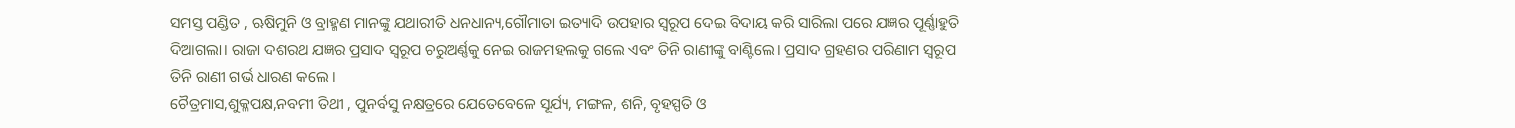ସମସ୍ତ ପଣ୍ଡିତ , ଋଷିମୁନି ଓ ବ୍ରାହ୍ମଣ ମାନଙ୍କୁ ଯଥାରୀତି ଧନଧାନ୍ୟ,ଗୌମାତା ଇତ୍ୟାଦି ଉପହାର ସ୍ୱରୂପ ଦେଇ ବିଦାୟ କରି ସାରିଲା ପରେ ଯଜ୍ଞର ପୂର୍ଣ୍ଣାହୁତି ଦିଆଗଲା। ରାଜା ଦଶରଥ ଯଜ୍ଞର ପ୍ରସାଦ ସ୍ୱରୂପ ଚରୁଅର୍ଣ୍ଣକୁ ନେଇ ରାଜମହଲକୁ ଗଲେ ଏବଂ ତିନି ରାଣୀଙ୍କୁ ବାଣ୍ଟିଲେ। ପ୍ରସାଦ ଗ୍ରହଣର ପରିଣାମ ସ୍ୱରୂପ ତିନି ରାଣୀ ଗର୍ଭ ଧାରଣ କଲେ ।
ଚୈତ୍ରମାସ,ଶୁକ୍ଳପକ୍ଷ,ନବମୀ ତିଥୀ , ପୁନର୍ବସୁ ନକ୍ଷତ୍ରରେ ଯେତେବେଳେ ସୂର୍ଯ୍ୟ, ମଙ୍ଗଳ, ଶନି, ବୃହସ୍ପତି ଓ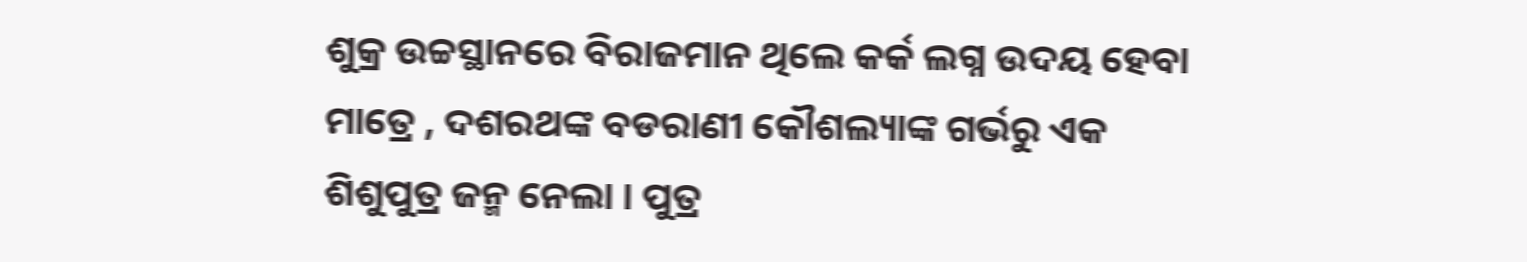ଶୁକ୍ର ଉଚ୍ଚସ୍ଥାନରେ ବିରାଜମାନ ଥିଲେ କର୍କ ଲଗ୍ନ ଉଦୟ ହେବା ମାତ୍ରେ , ଦଶରଥଙ୍କ ବଡରାଣୀ କୌଶଲ୍ୟାଙ୍କ ଗର୍ଭରୁ ଏକ ଶିଶୁପୁତ୍ର ଜନ୍ମ ନେଲା । ପୁତ୍ର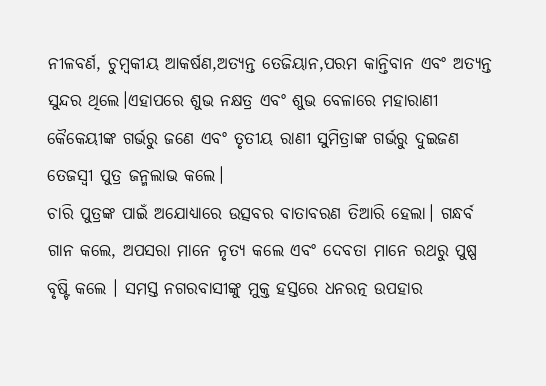ନୀଳବର୍ଣ, ଚୁମ୍ବକୀୟ ଆକର୍ଷଣ,ଅତ୍ୟନ୍ତ ତେଜିୟାନ,ପରମ କାନ୍ତିବାନ ଏବଂ ଅତ୍ୟନ୍ତ ସୁନ୍ଦର ଥିଲେ।ଏହାପରେ ଶୁଭ ନକ୍ଷତ୍ର ଏବଂ ଶୁଭ ବେଳାରେ ମହାରାଣୀ କୈକେୟୀଙ୍କ ଗର୍ଭରୁ ଜଣେ ଏବଂ ତୃତୀୟ ରାଣୀ ସୁମିତ୍ରାଙ୍କ ଗର୍ଭରୁ ଦୁଇଜଣ ତେଜସ୍ୱୀ ପୁତ୍ର ଜନ୍ମଲାଭ କଲେ।
ଚାରି ପୁତ୍ରଙ୍କ ପାଇଁ ଅଯୋଧ୍ୟାରେ ଉତ୍ସବର ବାତାବରଣ ତିଆରି ହେଲା। ଗନ୍ଧର୍ବ ଗାନ କଲେ, ଅପସରା ମାନେ ନୃତ୍ୟ କଲେ ଏବଂ ଦେବତା ମାନେ ରଥରୁ ପୁଷ୍ପ ବୃଷ୍ଟି କଲେ । ସମସ୍ତ ନଗରବାସୀଙ୍କୁ ମୁକ୍ତ ହସ୍ତରେ ଧନରତ୍ନ ଉପହାର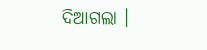ଦିଆଗଲା ।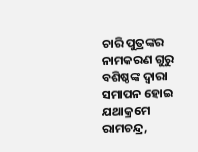ଚାରି ପୁତ୍ରଙ୍କର ନାମକରଣ ଗୁରୁ ବଶିଷ୍ଠଙ୍କ ଦ୍ଵାରା ସମାପନ ହୋଇ ଯଥାକ୍ରମେ ରାମଚନ୍ଦ୍ର,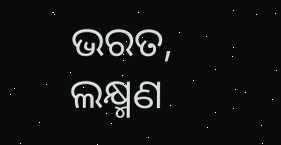ଭରତ, ଲକ୍ଷ୍ମଣ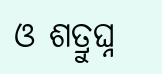ଓ ଶତ୍ରୁଘ୍ନ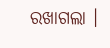ରଖାଗଲା ।